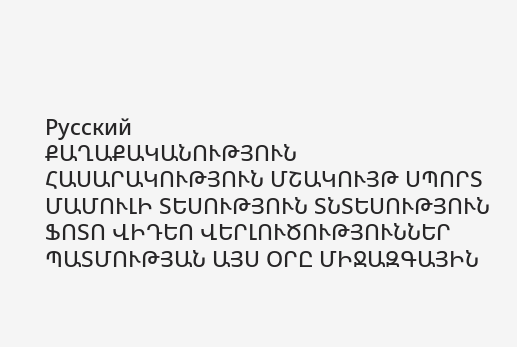Русский
ՔԱՂԱՔԱԿԱՆՈՒԹՅՈՒՆ ՀԱՍԱՐԱԿՈՒԹՅՈՒՆ ՄՇԱԿՈՒՅԹ ՍՊՈՐՏ ՄԱՄՈՒԼԻ ՏԵՍՈՒԹՅՈՒՆ ՏՆՏԵՍՈՒԹՅՈՒՆ ՖՈՏՈ ՎԻԴԵՈ ՎԵՐԼՈՒԾՈՒԹՅՈՒՆՆԵՐ ՊԱՏՄՈՒԹՅԱՆ ԱՅՍ ՕՐԸ ՄԻՋԱԶԳԱՅԻՆ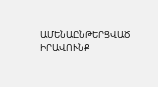ԱՄԵՆԱԸՆԹԵՐՑՎԱԾ ԻՐԱՎՈՒՆՔ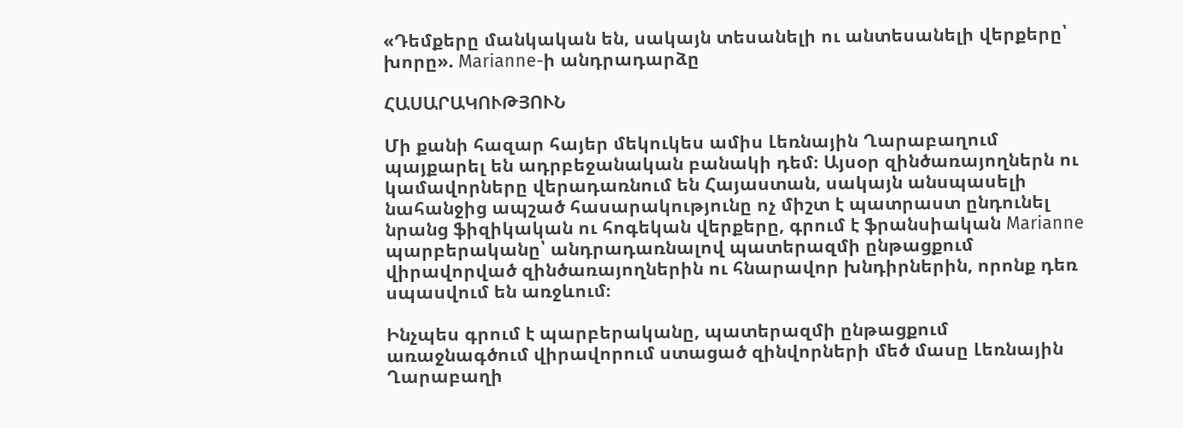«Դեմքերը մանկական են, սակայն տեսանելի ու անտեսանելի վերքերը՝ խորը». Marianne-ի անդրադարձը

ՀԱՍԱՐԱԿՈՒԹՅՈՒՆ

Մի քանի հազար հայեր մեկուկես ամիս Լեռնային Ղարաբաղում պայքարել են ադրբեջանական բանակի դեմ։ Այսօր զինծառայողներն ու կամավորները վերադառնում են Հայաստան, սակայն անսպասելի նահանջից ապշած հասարակությունը ոչ միշտ է պատրաստ ընդունել նրանց ֆիզիկական ու հոգեկան վերքերը, գրում է ֆրանսիական Marianne պարբերականը՝ անդրադառնալով պատերազմի ընթացքում վիրավորված զինծառայողներին ու հնարավոր խնդիրներին, որոնք դեռ սպասվում են առջևում։

Ինչպես գրում է պարբերականը, պատերազմի ընթացքում առաջնագծում վիրավորում ստացած զինվորների մեծ մասը Լեռնային Ղարաբաղի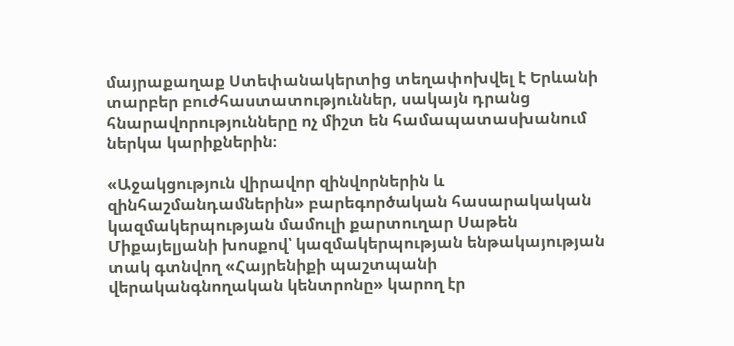մայրաքաղաք Ստեփանակերտից տեղափոխվել է Երևանի տարբեր բուժհաստատություններ, սակայն դրանց հնարավորությունները ոչ միշտ են համապատասխանում ներկա կարիքներին։

«Աջակցություն վիրավոր զինվորներին և զինհաշմանդամներին» բարեգործական հասարակական կազմակերպության մամուլի քարտուղար Սաթեն Միքայելյանի խոսքով՝ կազմակերպության ենթակայության տակ գտնվող «Հայրենիքի պաշտպանի վերականգնողական կենտրոնը» կարող էր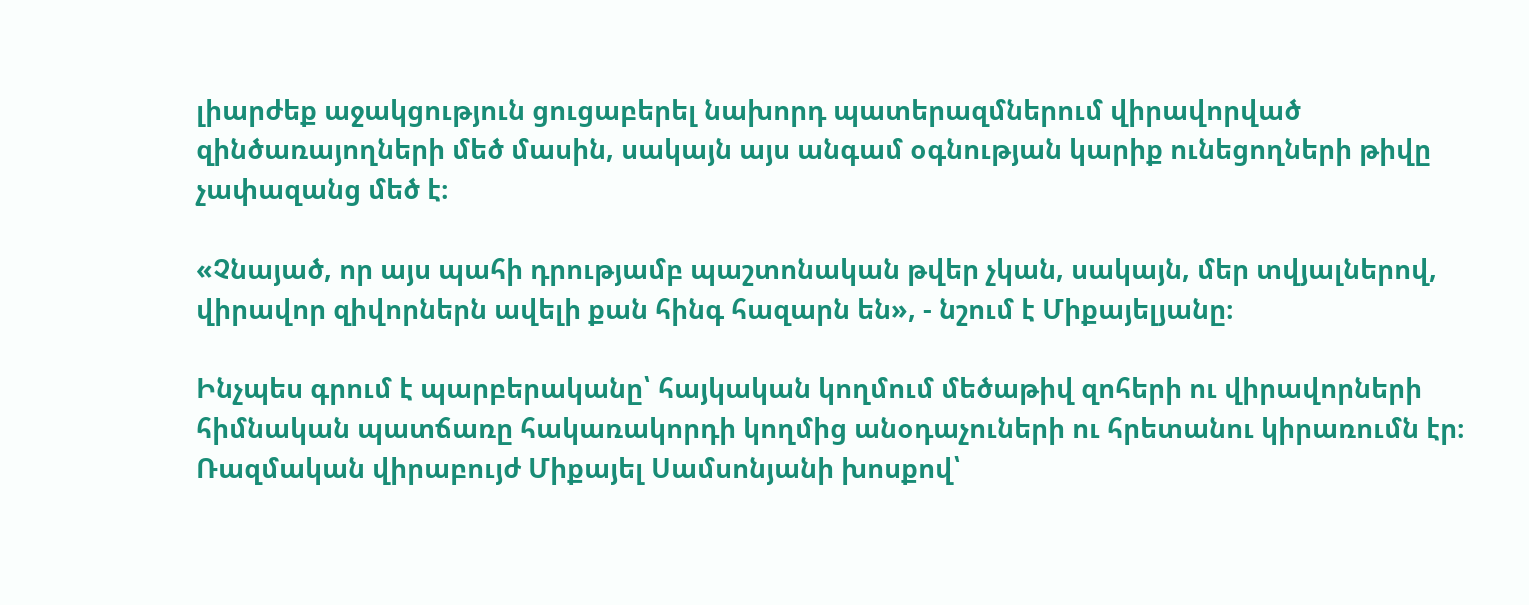լիարժեք աջակցություն ցուցաբերել նախորդ պատերազմներում վիրավորված զինծառայողների մեծ մասին, սակայն այս անգամ օգնության կարիք ունեցողների թիվը չափազանց մեծ է։

«Չնայած, որ այս պահի դրությամբ պաշտոնական թվեր չկան, սակայն, մեր տվյալներով, վիրավոր զիվորներն ավելի քան հինգ հազարն են», - նշում է Միքայելյանը։

Ինչպես գրում է պարբերականը՝ հայկական կողմում մեծաթիվ զոհերի ու վիրավորների հիմնական պատճառը հակառակորդի կողմից անօդաչուների ու հրետանու կիրառումն էր։ Ռազմական վիրաբույժ Միքայել Սամսոնյանի խոսքով՝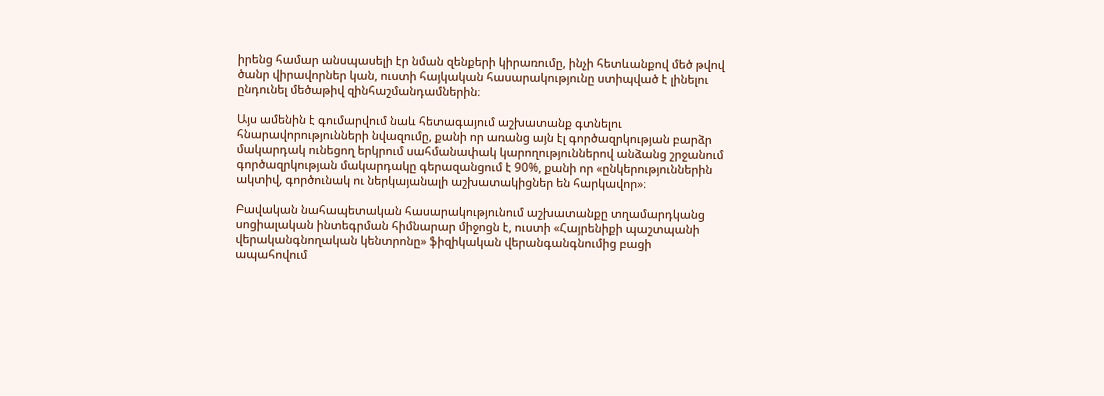իրենց համար անսպասելի էր նման զենքերի կիրառումը, ինչի հետևանքով մեծ թվով ծանր վիրավորներ կան, ուստի հայկական հասարակությունը ստիպված է լինելու ընդունել մեծաթիվ զինհաշմանդամներին։

Այս ամենին է գումարվում նաև հետագայում աշխատանք գտնելու հնարավորությունների նվազումը, քանի որ առանց այն էլ գործազրկության բարձր մակարդակ ունեցող երկրում սահմանափակ կարողություններով անձանց շրջանում գործազրկության մակարդակը գերազանցում է 90%, քանի որ «ընկերություններին ակտիվ, գործունակ ու ներկայանալի աշխատակիցներ են հարկավոր»։

Բավական նահապետական հասարակությունում աշխատանքը տղամարդկանց սոցիալական ինտեգրման հիմնարար միջոցն է, ուստի «Հայրենիքի պաշտպանի վերականգնողական կենտրոնը» ֆիզիկական վերանգանգնումից բացի ապահովում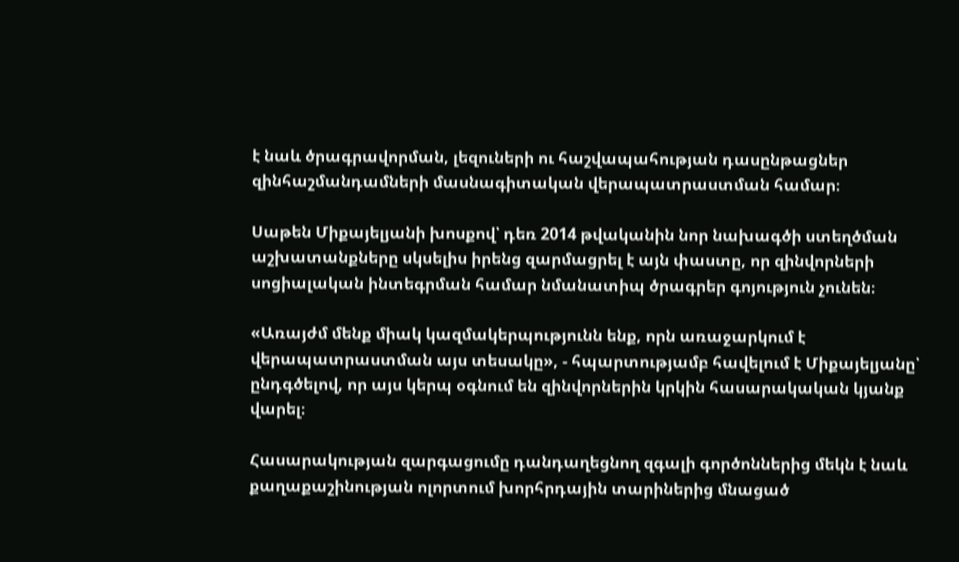է նաև ծրագրավորման, լեզուների ու հաշվապահության դասընթացներ զինհաշմանդամների մասնագիտական վերապատրաստման համար։

Սաթեն Միքայելյանի խոսքով՝ դեռ 2014 թվականին նոր նախագծի ստեղծման աշխատանքները սկսելիս իրենց զարմացրել է այն փաստը, որ զինվորների սոցիալական ինտեգրման համար նմանատիպ ծրագրեր գոյություն չունեն։

«Առայժմ մենք միակ կազմակերպությունն ենք, որն առաջարկում է վերապատրաստման այս տեսակը», - հպարտությամբ հավելում է Միքայելյանը՝ ընդգծելով, որ այս կերպ օգնում են զինվորներին կրկին հասարակական կյանք վարել։

Հասարակության զարգացումը դանդաղեցնող զգալի գործոններից մեկն է նաև քաղաքաշինության ոլորտում խորհրդային տարիներից մնացած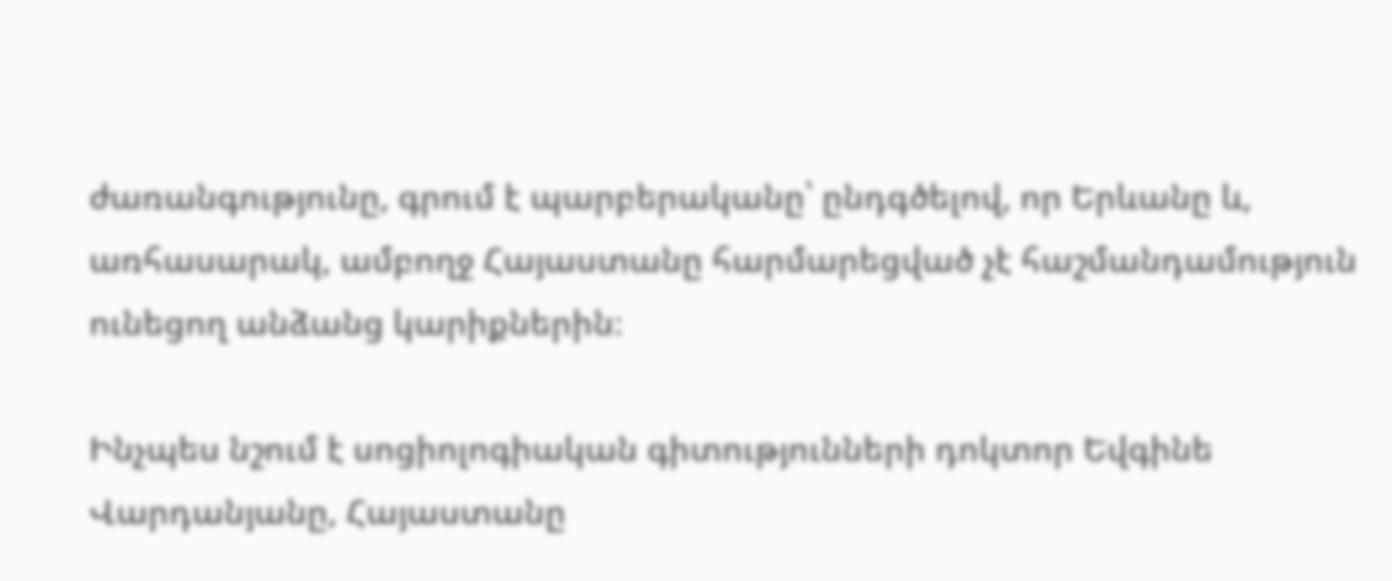ժառանգությունը, գրում է պարբերականը՝ ընդգծելով, որ Երևանը և, առհասարակ, ամբողջ Հայաստանը հարմարեցված չէ հաշմանդամություն ունեցող անձանց կարիքներին։

Ինչպես նշում է սոցիոլոգիական գիտությունների դոկտոր Եվգինե Վարդանյանը, Հայաստանը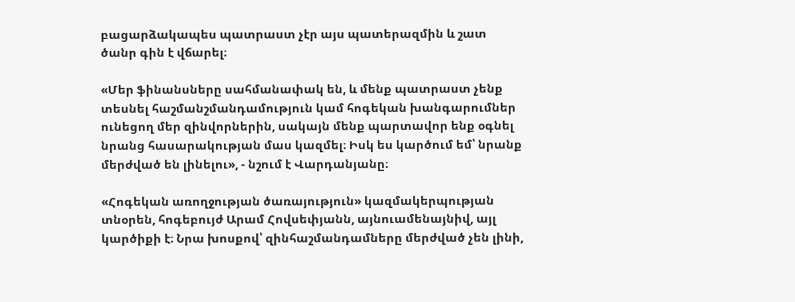բացարձակապես պատրաստ չէր այս պատերազմին և շատ ծանր գին է վճարել։

«Մեր ֆինանսները սահմանափակ են, և մենք պատրաստ չենք տեսնել հաշմանշմանդամություն կամ հոգեկան խանգարումներ ունեցող մեր զինվորներին, սակայն մենք պարտավոր ենք օգնել նրանց հասարակության մաս կազմել։ Իսկ ես կարծում եմ՝ նրանք մերժված են լինելու», - նշում է Վարդանյանը։

«Հոգեկան առողջության ծառայություն» կազմակերպության տնօրեն, հոգեբույժ Արամ Հովսեփյանն, այնուամենայնիվ, այլ կարծիքի է։ Նրա խոսքով՝ զինհաշմանդամները մերժված չեն լինի,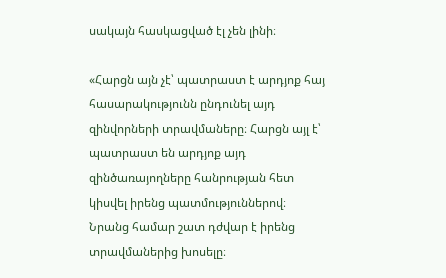սակայն հասկացված էլ չեն լինի։

«Հարցն այն չէ՝ պատրաստ է արդյոք հայ հասարակությունն ընդունել այդ զինվորների տրավմաները։ Հարցն այլ է՝ պատրաստ են արդյոք այդ զինծառայողները հանրության հետ կիսվել իրենց պատմություններով։ Նրանց համար շատ դժվար է իրենց տրավմաներից խոսելը։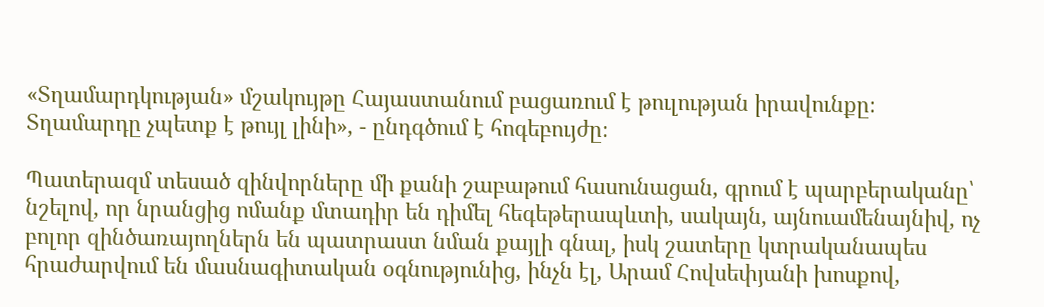«Տղամարդկության» մշակույթը Հայաստանում բացառում է թուլության իրավունքը։ Տղամարդը չպետք է թույլ լինի», - ընդգծում է հոգեբույժը։

Պատերազմ տեսած զինվորները մի քանի շաբաթում հասունացան, գրում է պարբերականը՝ նշելով, որ նրանցից ոմանք մտադիր են դիմել հեգեթերապևտի, սակայն, այնուամենայնիվ, ոչ բոլոր զինծառայողներն են պատրաստ նման քայլի գնալ, իսկ շատերը կտրականապես հրաժարվում են մասնագիտական օգնությունից, ինչն էլ, Արամ Հովսեփյանի խոսքով,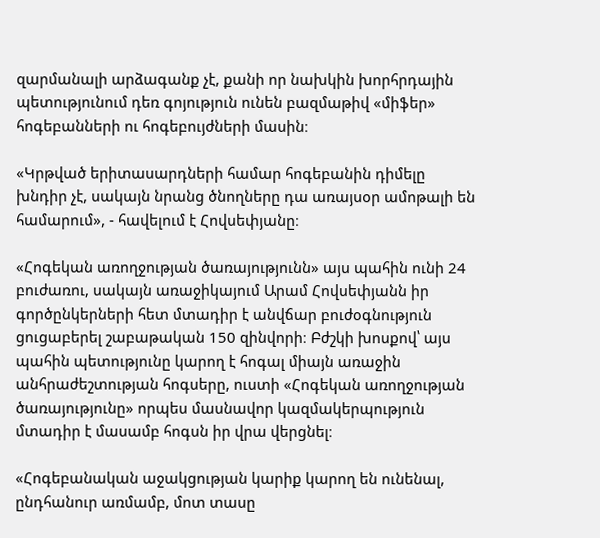զարմանալի արձագանք չէ, քանի որ նախկին խորհրդային պետությունում դեռ գոյություն ունեն բազմաթիվ «միֆեր» հոգեբանների ու հոգեբույժների մասին։

«Կրթված երիտասարդների համար հոգեբանին դիմելը խնդիր չէ, սակայն նրանց ծնողները դա առայսօր ամոթալի են համարում», - հավելում է Հովսեփյանը։

«Հոգեկան առողջության ծառայությունն» այս պահին ունի 24 բուժառու, սակայն առաջիկայում Արամ Հովսեփյանն իր գործընկերների հետ մտադիր է անվճար բուժօգնություն ցուցաբերել շաբաթական 150 զինվորի։ Բժշկի խոսքով՝ այս պահին պետությունը կարող է հոգալ միայն առաջին անհրաժեշտության հոգսերը, ուստի «Հոգեկան առողջության ծառայությունը» որպես մասնավոր կազմակերպություն մտադիր է մասամբ հոգսն իր վրա վերցնել։

«Հոգեբանական աջակցության կարիք կարող են ունենալ, ընդհանուր առմամբ, մոտ տասը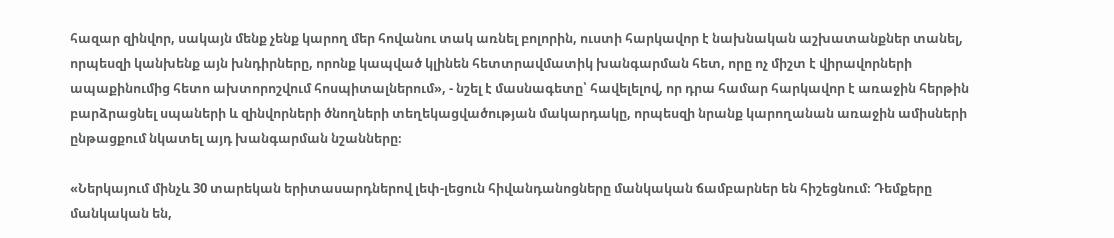հազար զինվոր, սակայն մենք չենք կարող մեր հովանու տակ առնել բոլորին, ուստի հարկավոր է նախնական աշխատանքներ տանել, որպեսզի կանխենք այն խնդիրները, որոնք կապված կլինեն հետտրավմատիկ խանգարման հետ, որը ոչ միշտ է վիրավորների ապաքինումից հետո ախտորոշվում հոսպիտալներում», - նշել է մասնագետը՝ հավելելով, որ դրա համար հարկավոր է առաջին հերթին բարձրացնել սպաների և զինվորների ծնողների տեղեկացվածության մակարդակը, որպեսզի նրանք կարողանան առաջին ամիսների ընթացքում նկատել այդ խանգարման նշանները։

«Ներկայում մինչև 30 տարեկան երիտասարդներով լեփ-լեցուն հիվանդանոցները մանկական ճամբարներ են հիշեցնում։ Դեմքերը մանկական են,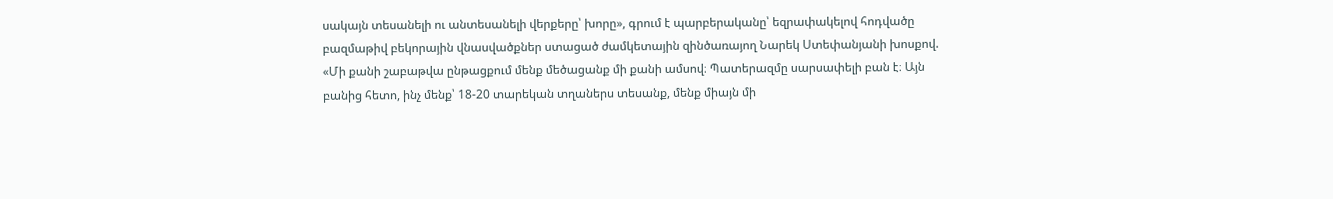սակայն տեսանելի ու անտեսանելի վերքերը՝ խորը», գրում է պարբերականը՝ եզրափակելով հոդվածը բազմաթիվ բեկորային վնասվածքներ ստացած ժամկետային զինծառայող Նարեկ Ստեփանյանի խոսքով. «Մի քանի շաբաթվա ընթացքում մենք մեծացանք մի քանի ամսով։ Պատերազմը սարսափելի բան է։ Այն բանից հետո, ինչ մենք՝ 18-20 տարեկան տղաներս տեսանք, մենք միայն մի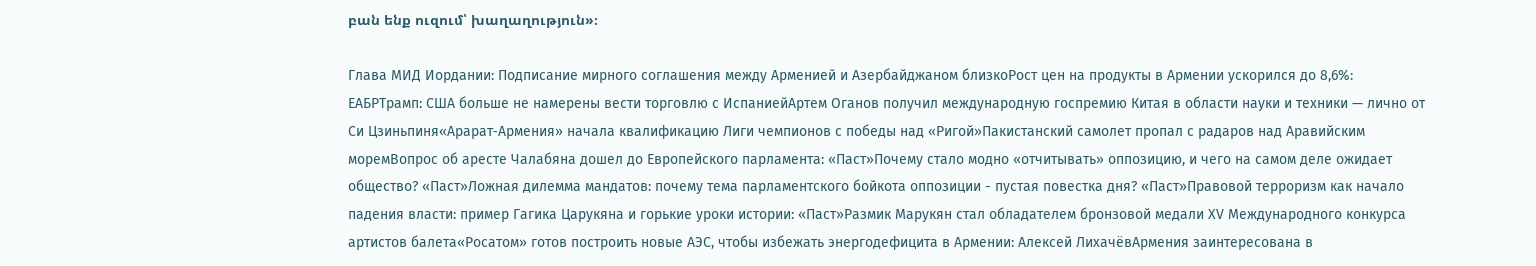բան ենք ուզում՝ խաղաղություն»։

Глава МИД Иордании: Подписание мирного соглашения между Арменией и Азербайджаном близкоРост цен на продукты в Армении ускорился до 8,6%: ЕАБРТрамп: США больше не намерены вести торговлю с ИспаниейАртем Оганов получил международную госпремию Китая в области науки и техники — лично от Си Цзиньпиня«Арарат‑Армения» начала квалификацию Лиги чемпионов с победы над «Ригой»Пакистанский самолет пропал с радаров над Аравийским моремВопрос об аресте Чалабяна дошел до Европейского парламента: «Паст»Почему стало модно «отчитывать» оппозицию, и чего на самом деле ожидает общество? «Паст»Ложная дилемма мандатов: почему тема парламентского бойкота оппозиции - пустая повестка дня? «Паст»Правовой терроризм как начало падения власти: пример Гагика Царукяна и горькие уроки истории: «Паст»Размик Марукян стал обладателем бронзовой медали XV Международного конкурса артистов балета«Росатом» готов построить новые АЭС, чтобы избежать энергодефицита в Армении: Алексей ЛихачёвАрмения заинтересована в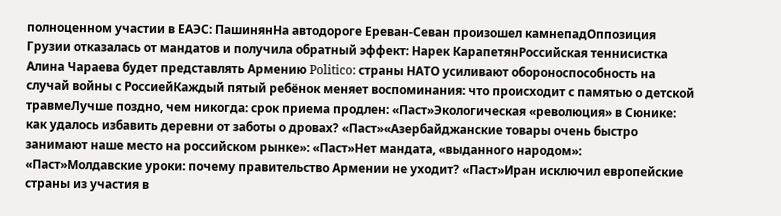полноценном участии в ЕАЭС: ПашинянНа автодороге Ереван-Севан произошел камнепадОппозиция Грузии отказалась от мандатов и получила обратный эффект: Нарек КарапетянРоссийская теннисистка Алина Чараева будет представлять Армению Politico: страны НАТО усиливают обороноспособность на случай войны с РоссиейКаждый пятый ребёнок меняет воспоминания: что происходит с памятью о детской травмеЛучше поздно, чем никогда: срок приема продлен: «Паст»Экологическая «революция» в Сюнике: как удалось избавить деревни от заботы о дровах? «Паст»«Азербайджанские товары очень быстро занимают наше место на российском рынке»: «Паст»Нет мандата, «выданного народом»: «Паст»Молдавские уроки: почему правительство Армении не уходит? «Паст»Иран исключил европейские страны из участия в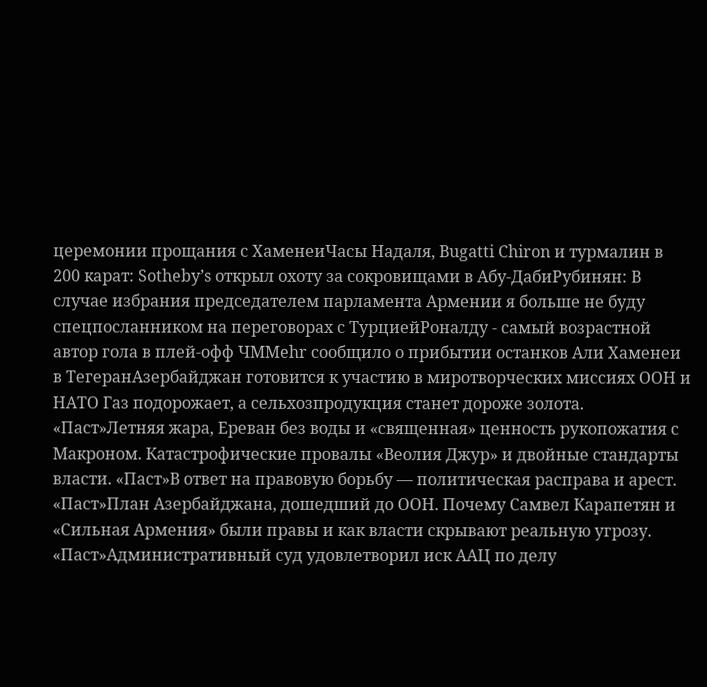церемонии прощания с ХаменеиЧасы Надаля, Bugatti Chiron и турмалин в 200 карат: Sotheby’s открыл охоту за сокровищами в Абу-ДабиРубинян: В случае избрания председателем парламента Армении я больше не буду спецпосланником на переговорах с ТурциейРоналду - самый возрастной автор гола в плей-офф ЧМMehr сообщило о прибытии останков Али Хаменеи в ТегеранАзербайджан готовится к участию в миротворческих миссиях ООН и НАТО Газ подорожает, а сельхозпродукция станет дороже золота. «Паст»Летняя жара, Ереван без воды и «священная» ценность рукопожатия с Макроном. Катастрофические провалы «Веолия Джур» и двойные стандарты власти. «Паст»В ответ на правовую борьбу — политическая расправа и арест. «Паст»План Азербайджана, дошедший до ООН. Почему Самвел Карапетян и «Сильная Армения» были правы и как власти скрывают реальную угрозу. «Паст»Административный суд удовлетворил иск ААЦ по делу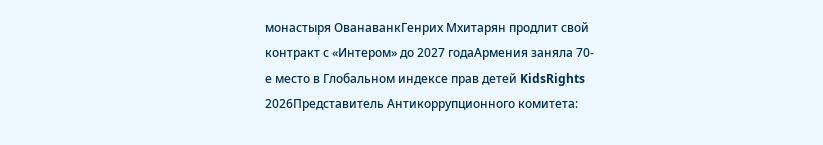монастыря ОванаванкГенрих Мхитарян продлит свой контракт с «Интером» до 2027 годаАрмения заняла 70-е место в Глобальном индексе прав детей KidsRights 2026Представитель Антикоррупционного комитета: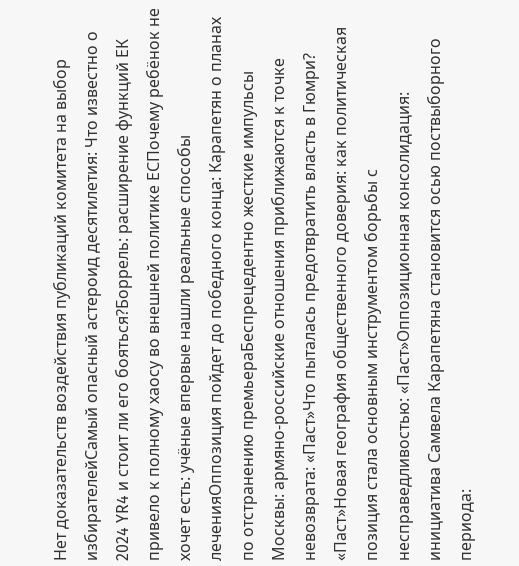Нет доказательств воздействия публикаций комитета на выбор избирателейСамый опасный астероид десятилетия: Что известно о 2024 YR4 и стоит ли его бояться?Боррель: расширение функций ЕК привело к полному хаосу во внешней политике ЕСПочему ребёнок не хочет есть: учёные впервые нашли реальные способы леченияОппозиция пойдет до победного конца: Карапетян о планах по отстранению премьераБеспрецедентно жесткие импульсы Москвы: армяно-российские отношения приближаются к точке невозврата: «Паст»Что пыталась предотвратить власть в Гюмри? «Паст»Новая география общественного доверия: как политическая позиция стала основным инструментом борьбы с несправедливостью: «Паст»Оппозиционная консолидация: инициатива Самвела Карапетяна становится осью поствыборного периода: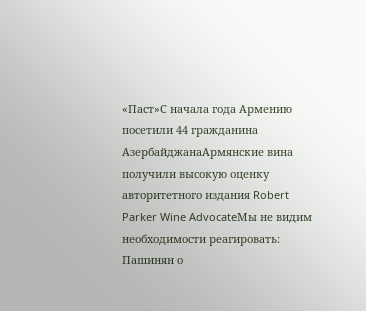«Паст»С начала года Армению посетили 44 гражданина АзербайджанаАрмянские вина получили высокую оценку авторитетного издания Robert Parker Wine AdvocateМы не видим необходимости реагировать: Пашинян о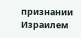признании Израилем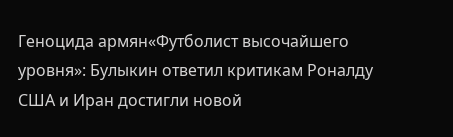Геноцида армян«Футболист высочайшего уровня»: Булыкин ответил критикам Роналду США и Иран достигли новой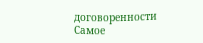договоренности
Самое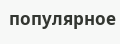популярное